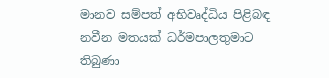මානව සම්පත් අභිවෘද්ධිය පිළිබඳ නවීන මතයක් ධර්මපාලතුමාට තිබුණා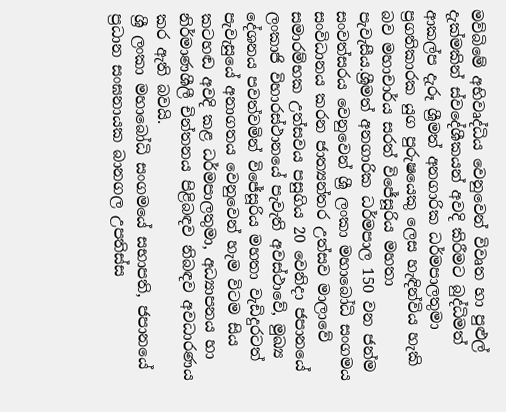මව්බිමේ අභිවෘද්ධිය වෙනුවෙන් විවෘත හා පුළුල් දැක්මකින් ස්වදේශීකයන් අවදි කිරීමට බුද්ධිමත් ආකල්ප දැරූ ශ්‍රීමත් අනගාරික ධර්මපාලතුමා ප්‍රගතිකාරක යුග පුරුෂයෙකු ලෙස හැඳින්විය හැකි බව මහාචාර්ය සරත් විජේසූරිය මහතා පැවැසීය.ශ්‍රීමත් අනගාරික ධර්මපාල 150 වන ජන්ම සංවත්සරය වෙනුවෙන් ශ්‍රී ලංකා මහාබෝධි සංගමය සංවිධානය කරන ජාත්‍යන්තර උත්සව මාලාවේ සමාරම්භක උත්සවය පසුගිය 20 වෙනිදා ජපානයේ ලංකාජි විහාරස්ථානයේ පැවැති අවස්ථාවේ, මුඛ්‍ය දේශනය පවත්වමින් විජේසූරිය මහතා වැඩිදුරටත් පැවැසුයේ අනාගතය වෙනුවෙන් හැම විටම සිය කටහඬ අවදි කළ ධර්මපාලතුමා, අධ්‍යාපනය හා නිර්මාණශීලී චින්තනය පිළිබඳව නිබඳව අවධාරණය කර ඇති බවයි.
ශ්‍රී ලංකා මහාබෝධි සංගමයේ සභාපති, ජපානයේ ප්‍රධාන සංඝනායක බානගල උපතිස්ස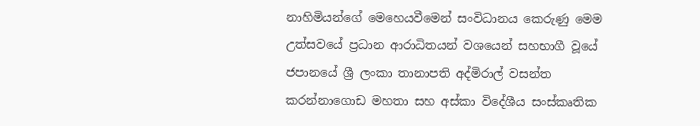නාහිමියන්ගේ මෙහෙයවීමෙන් සංවිධානය කෙරුණු මෙම උත්සවයේ ප්‍රධාන ආරාධිතයන් වශයෙන් සහභාගී වූයේ ජපානයේ ශ්‍රී ලංකා තානාපති අද්මිරාල් වසන්ත කරන්නාගොඩ මහතා සහ අස්කා විදේශීය සංස්කෘතික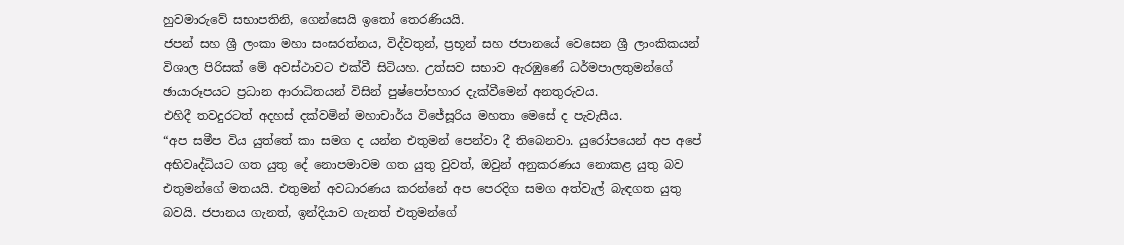හුවමාරුවේ සභාපතිනි, ගෙන්සෙයි ඉතෝ තෙරණියයි.
ජපන් සහ ශ්‍රී ලංකා මහා සංඝරත්නය, විද්වතුන්, ප්‍රභූන් සහ ජපානයේ වෙසෙන ශ්‍රී ලාංකිකයන් විශාල පිරිසක් මේ අවස්ථාවට එක්වී සිටියහ. උත්සව සභාව ඇරඹුණේ ධර්මපාලතුමන්ගේ ඡායාරූපයට ප්‍රධාන ආරාධිතයන් විසින් පුෂ්‍පෝපහාර දැක්වීමෙන් අනතුරුවය.
එහිදී තවදුරටත් අදහස් දක්වමින් මහාචාර්ය විජේසූරිය මහතා මෙසේ ද පැවැසීය.
“අප සමීප විය යුත්තේ කා සමග ද යන්න එතුමන් පෙන්වා දී තිබෙනවා. යුරෝපයෙන් අප අපේ අභිවෘද්ධියට ගත යුතු දේ නොපමාවම ගත යුතු වුවත්, ඔවුන් අනුකරණය නොකළ යුතු බව එතුමන්ගේ මතයයි. එතුමන් අවධාරණය කරන්නේ අප පෙරදිග සමග අත්වැල් බැඳගත යුතු බවයි. ජපානය ගැනත්, ඉන්දියාව ගැනත් එතුමන්ගේ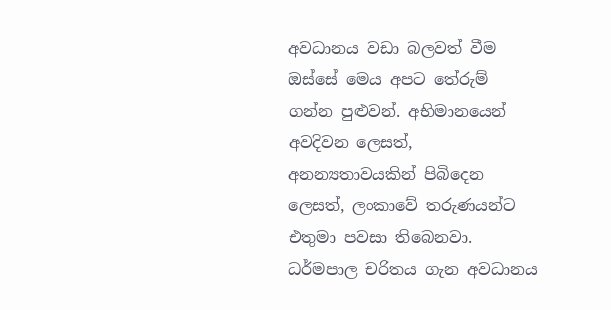අවධානය වඩා බලවත් වීම ඔස්සේ මෙය අපට තේරුම් ගන්න පුළුවන්. අභිමානයෙන් අවදිවන ලෙසත්, අනන්‍යතාවයකින් පිබිදෙන ලෙසත්, ලංකාවේ තරුණයන්ට එතුමා පවසා තිබෙනවා.
ධර්මපාල චරිතය ගැන අවධානය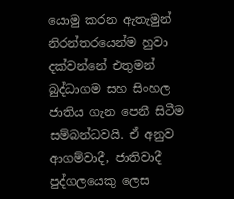යොමු කරන ඇතැමුන් නිරන්තරයෙන්ම හුවා දක්වන්නේ එතුමන් බුද්ධාගම සහ සිංහල ජාතිය ගැන පෙනී සිටීම සම්බන්ධවයි. ඒ අනුව ආගම්වාදී, ජාතිවාදී පුද්ගලයෙකු ලෙස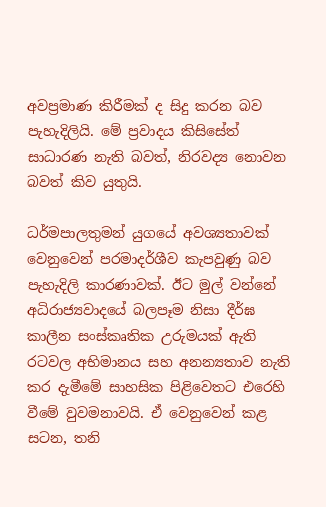අවප්‍රමාණ කිරීමක් ද සිදු කරන බව පැහැදිලියි. මේ ප්‍රවාදය කිසිසේත් සාධාරණ නැති බවත්, නිරවද්‍ය නොවන බවත් කිව යුතුයි.

ධර්මපාලතුමන් යුගයේ අවශ්‍යතාවක් වෙනුවෙන් පරමාදර්ශීව කැපවුණු බව පැහැදිලි කාරණාවක්. ඊට මුල් වන්නේ අධිරාජ්‍යවාදයේ බලපෑම නිසා දීර්ඝ කාලීන සංස්කෘතික උරුමයක් ඇති රටවල අභිමානය සහ අනන්‍යතාව නැති කර දැමීමේ සාහසික පිළිවෙතට එරෙහි වීමේ වුවමනාවයි. ඒ වෙනුවෙන් කළ සටන, තනි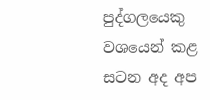පුද්ගලයෙකු වශයෙන් කළ සටන අද අප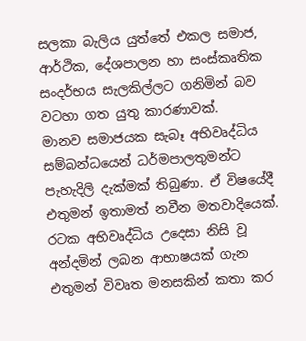සලකා බැලිය යුත්තේ එකල සමාජ, ආර්ථික, දේශපාලන හා සංස්කෘතික සංදර්භය සැලකිල්ලට ගනිමින් බව වටහා ගත යුතු කාරණාවක්.
මානව සමාජයක සැබෑ අභිවෘද්ධිය සම්බන්ධයෙන් ධර්මපාලතුමන්ට පැහැදිලි දැක්මක් තිබුණා. ඒ විෂයේදී එතුමන් ඉතාමත් නවීන මතවාදියෙක්. රටක අභිවෘද්ධිය උදෙසා නිසි වූ අන්දමින් ලබන ආභාෂයක් ගැන එතුමන් විවෘත මනසකින් කතා කර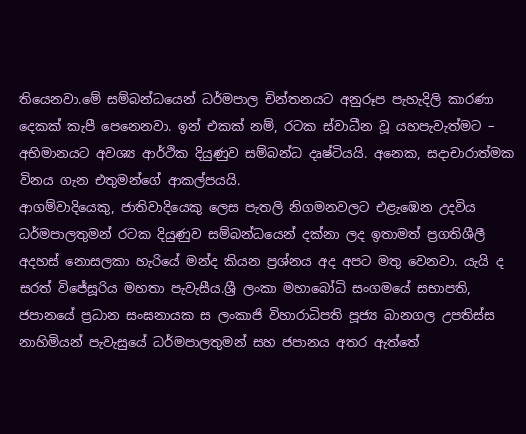තියෙනවා.මේ සම්බන්ධයෙන් ධර්මපාල චින්තනයට අනුරූප පැහැදිලි කාරණා දෙකක් කැපී පෙනෙනවා. ඉන් එකක් නම්, රටක ස්වාධීන වූ යහපැවැත්මට – අභිමානයට අවශ්‍ය ආර්ථික දියුණුව සම්බන්ධ දෘෂ්ටියයි. අනෙක, සදාචාරාත්මක විනය ගැන එතුමන්ගේ ආකල්පයයි.
ආගම්වාදියෙකු, ජාතිවාදියෙකු ලෙස පැතලි නිගමනවලට එළැඹෙන උදවිය ධර්මපාලතුමන් රටක දියුණුව සම්බන්ධයෙන් දක්නා ලද ඉතාමත් ප්‍රගතිශීලී අදහස් නොසලකා හැරියේ මන්ද කියන ප්‍රශ්නය අද අපට මතු වෙනවා. යැයි ද සරත් විජේසූරිය මහතා පැවැසීය.ශ්‍රී ලංකා මහාබෝධි සංගමයේ සභාපති, ජපානයේ ප්‍රධාන සංඝනායක ස ලංකාජි විහාරාධිපති පූජ්‍ය බානගල උපතිස්ස නාහිමියන් පැවැසුයේ ධර්මපාලතුමන් සහ ජපානය අතර ඇත්තේ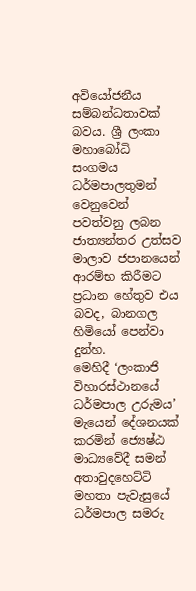අවියෝජනීය සම්බන්ධතාවක් බවය. ශ්‍රී ලංකා මහාබෝධි සංගමය ධර්මපාලතුමන් වෙනුවෙන් පවත්වනු ලබන ජාත්‍යන්තර උත්සව මාලාව ජපානයෙන් ආරම්භ කිරීමට ප්‍රධාන හේතුව එය බවද, බානගල හිමියෝ පෙන්වා දුන්හ.
මෙහිදී ‘ලංකාජි විහාරස්ථානයේ ධර්මපාල උරුමය’ මැයෙන් දේශනයක් කරමින් ‍‍‍ජ්‍යෙෂ්ඨ මාධ්‍යවේදී සමන් අතාවුදහෙට්ටි මහතා පැවැසුයේ ධර්මපාල සමරු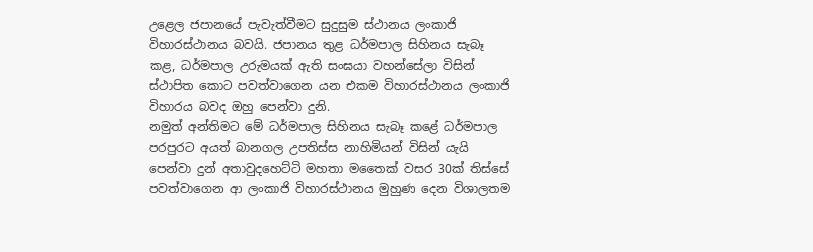උළෙල ජපානයේ පැවැත්වීමට සුදුසුම ස්ථානය ලංකාජි විහාරස්ථානය බවයි. ජපානය තුළ ධර්මපාල සිහිනය සැබෑ කළ, ධර්මපාල උරුමයක් ඇති සංඝයා වහන්සේලා විසින් ස්ථාපිත කොට පවත්වාගෙන යන එකම විහාරස්ථානය ලංකාජි විහාරය බවද ඔහු පෙන්වා දුනි.
නමුත් අන්තිමට මේ ධර්මපාල සිහිනය සැබෑ කළේ ධර්මපාල පරපුරට අයත් බානගල උපතිස්ස නාහිමියන් විසින් යැයි පෙන්වා දුන් අතාවුදහෙට්ටි මහතා මතෛක් වසර 30ක් තිස්සේ පවත්වාගෙන ආ ලංකාජි විහාරස්ථානය මුහුණ දෙන විශාලතම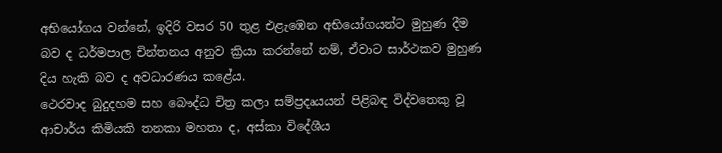අභියෝගය වන්නේ, ඉදිරි වසර 50 තුළ එළැඹෙන අභියෝගයන්ට මුහුණ දීම බව ද ධර්මපාල චින්තනය අනුව ක්‍රියා කරන්නේ නම්, ඒවාට සාර්ථකව මුහුණ දිය හැකි බව ද අවධාරණය කළේය.
ථෙරවාද බුදුදහම සහ බෞද්ධ චිත්‍ර කලා සම්ප්‍රදෘයයන් පිළිබඳ විද්වතෙකු වූ ආචාර්ය කිමියකි තනකා මහතා ද, අස්කා විදේශීය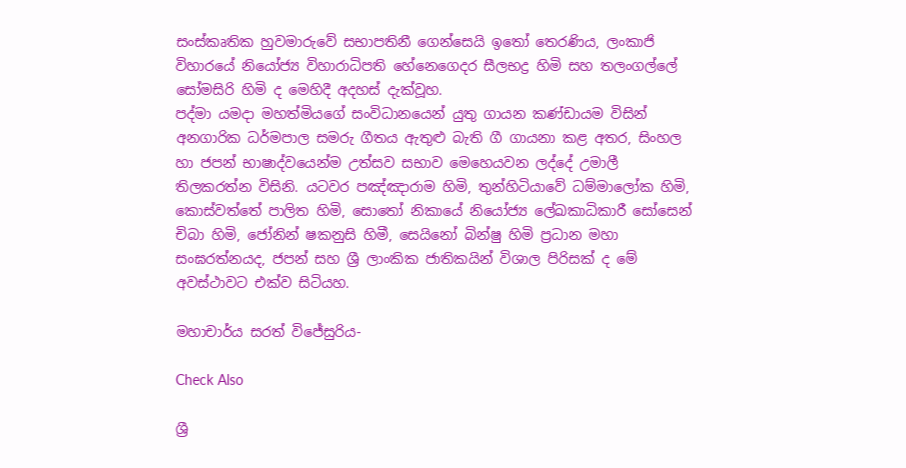සංස්කෘතික හුවමාරුවේ සභාපතිනී ගෙන්සෙයි ඉතෝ තෙරණිය, ලංකාජි විහාරයේ නියෝජ්‍ය විහාරාධිපති හේනෙගෙදර සීලභද්‍ර හිමි සහ තලංගල්‍ලේ සෝමසිරි හිමි ද මෙහිදී අදහස් දැක්වූහ.
පද්මා යමදා මහත්මියගේ සංවිධානයෙන් යුතු ගායන කණ්ඩායම විසින් අනගාරික ධර්මපාල සමරු ගීතය ඇතුළු බැති ගී ගායනා කළ අතර, සිංහල හා ජපන් භාෂාද්වයෙන්ම උත්සව සභාව මෙහෙයවන ලද්දේ උමාලී තිලකරත්න විසිනි. යටවර පඤ්ඤාරාම හිමි, තුන්හිටියාවේ ධම්මාලෝක හිමි, කොස්වත්තේ පාලිත හිමි, සොතෝ නිකායේ නියෝජ්‍ය ‍ලේඛකාධිකාරී සෝසෙන් චිබා හිමි, ජෝනින් ෂකනුසි හිමී, සෙයිනෝ බින්ෂු හිමි ප්‍රධාන මහා සංඝරත්නයද, ජපන් සහ ශ්‍රී ලාංකික ජාතිකයින් විශාල පිරිසක් ද මේ අවස්ථාවට එක්ව සිටියහ.

මහාචාර්ය සරත් විජේසුරිය-

Check Also

ශ්‍රී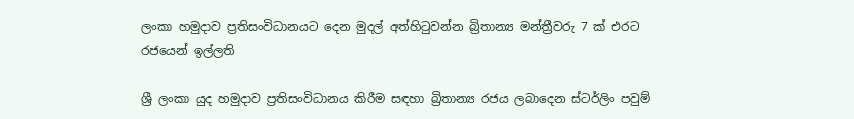ලංකා හමුදාව ප්‍රතිසංවිධානයට දෙන මුදල් අත්හිටුවන්න බ්‍රිතාන්‍ය මන්ත්‍රීවරු 7 ක්‌ එරට රජයෙන් ඉල්ලති

ශ්‍රී ලංකා යුද හමුදාව ප්‍රතිසංවිධානය කිරීම සඳහා බ්‍රිතාන්‍ය රජය ලබාදෙන ස්‌ටර්ලිං පවුම්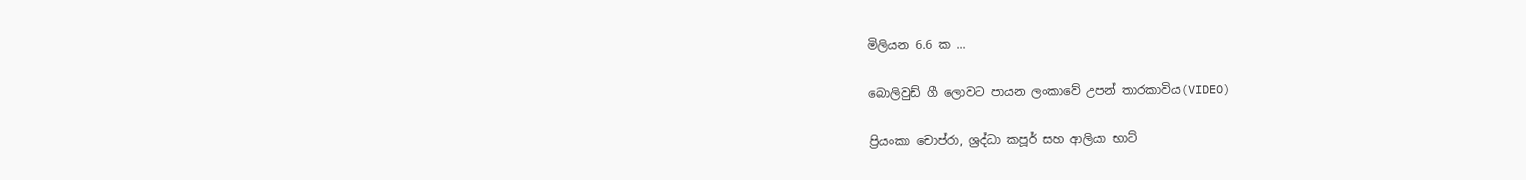මිලියන 6.6 ක ...

බොලිවුඩ් ගී ලොවට පායන ලංකාවේ උපන් තාරකාවිය(VIDEO)

ප්‍රියංකා චොප්රා, ශ්‍රද්ධා කපූර් සහ ආලියා භාට්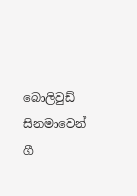බොලිවුඩ් සිනමාවෙන් ගී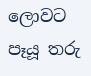ලොවට පෑයූ තරු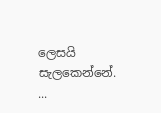ලෙසයි සැලකෙන්නේ. ...